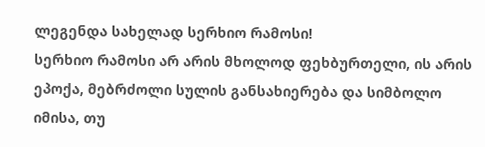ლეგენდა სახელად სერხიო რამოსი!
სერხიო რამოსი არ არის მხოლოდ ფეხბურთელი, ის არის ეპოქა, მებრძოლი სულის განსახიერება და სიმბოლო იმისა, თუ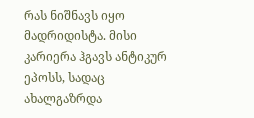რას ნიშნავს იყო მადრიდისტა. მისი კარიერა ჰგავს ანტიკურ ეპოსს, სადაც ახალგაზრდა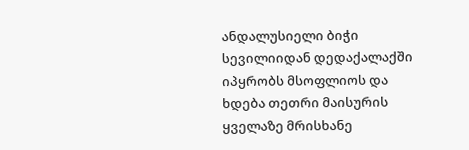ანდალუსიელი ბიჭი სევილიიდან დედაქალაქში იპყრობს მსოფლიოს და ხდება თეთრი მაისურის ყველაზე მრისხანე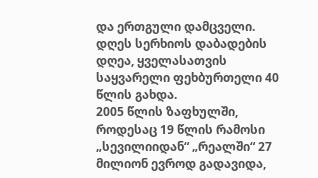და ერთგული დამცველი. დღეს სერხიოს დაბადების დღეა, ყველასათვის საყვარელი ფეხბურთელი 40 წლის გახდა.
2005 წლის ზაფხულში, როდესაც 19 წლის რამოსი „სევილიიდან“ „რეალში“ 27 მილიონ ევროდ გადავიდა,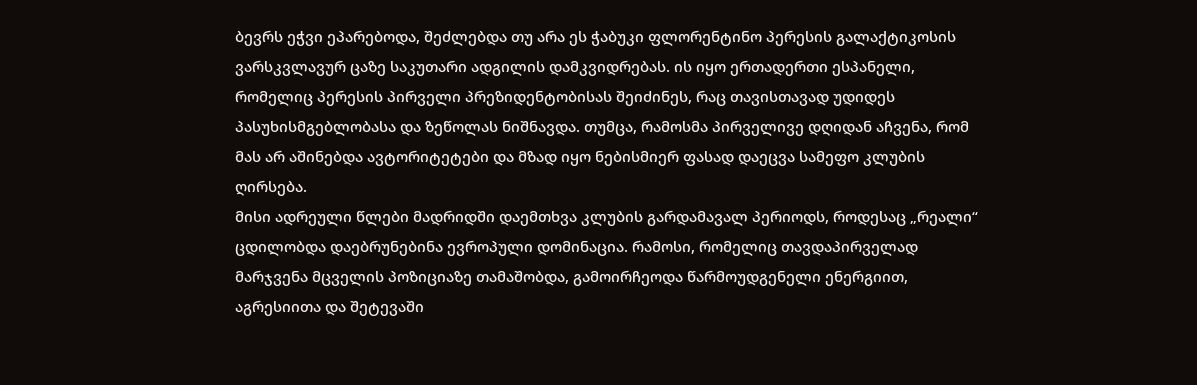ბევრს ეჭვი ეპარებოდა, შეძლებდა თუ არა ეს ჭაბუკი ფლორენტინო პერესის გალაქტიკოსის ვარსკვლავურ ცაზე საკუთარი ადგილის დამკვიდრებას. ის იყო ერთადერთი ესპანელი, რომელიც პერესის პირველი პრეზიდენტობისას შეიძინეს, რაც თავისთავად უდიდეს პასუხისმგებლობასა და ზეწოლას ნიშნავდა. თუმცა, რამოსმა პირველივე დღიდან აჩვენა, რომ მას არ აშინებდა ავტორიტეტები და მზად იყო ნებისმიერ ფასად დაეცვა სამეფო კლუბის ღირსება.
მისი ადრეული წლები მადრიდში დაემთხვა კლუბის გარდამავალ პერიოდს, როდესაც „რეალი“ ცდილობდა დაებრუნებინა ევროპული დომინაცია. რამოსი, რომელიც თავდაპირველად მარჯვენა მცველის პოზიციაზე თამაშობდა, გამოირჩეოდა წარმოუდგენელი ენერგიით, აგრესიითა და შეტევაში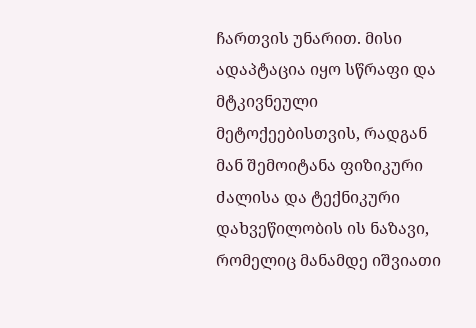ჩართვის უნარით. მისი ადაპტაცია იყო სწრაფი და მტკივნეული მეტოქეებისთვის, რადგან მან შემოიტანა ფიზიკური ძალისა და ტექნიკური დახვეწილობის ის ნაზავი, რომელიც მანამდე იშვიათი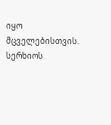იყო მცველებისთვის.
სერხიოს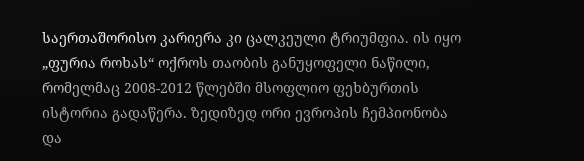საერთაშორისო კარიერა კი ცალკეული ტრიუმფია. ის იყო „ფურია როხას“ ოქროს თაობის განუყოფელი ნაწილი, რომელმაც 2008-2012 წლებში მსოფლიო ფეხბურთის ისტორია გადაწერა. ზედიზედ ორი ევროპის ჩემპიონობა და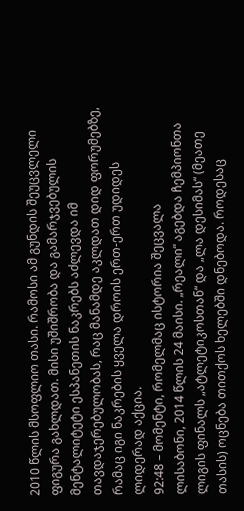2010 წლის მსოფლიო თასი. რამოსი ამ გუნდის შეუცვლელი ფიგურა გახლდათ. მისი უშიშრობა და გამარჯვებულის მენტალიტეტი ესპანეთის ნაკრებს აძლევდა იმ თავდაჯერებულობას, რაც მანამდე აკლდათ დიდ ფორუმებზე, რამაც იგი ნაკრების ყველა დროის ერთ-ერთ უდიდეს ლიდერად აქცია.
92:48 – მომენტი, რომელმაც ისტორია შეცვალა
ლისაბონი, 2014 წლის 24 მაისი. „რეალი“ აგებდა ჩემპიონთა ლიგის ფინალს „ატლეტიკოსთან“ და „ლა დესიმას“ (მეათე თასის) ოცნება თითქოს ხელებში დნებოდა. როდესაც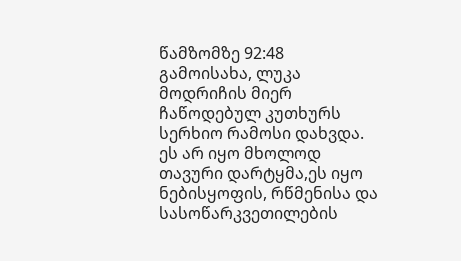წამზომზე 92:48 გამოისახა, ლუკა მოდრიჩის მიერ ჩაწოდებულ კუთხურს სერხიო რამოსი დახვდა. ეს არ იყო მხოლოდ თავური დარტყმა,ეს იყო ნებისყოფის, რწმენისა და სასოწარკვეთილების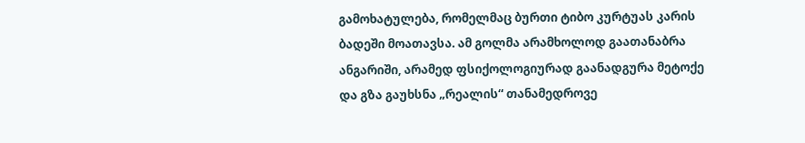გამოხატულება, რომელმაც ბურთი ტიბო კურტუას კარის ბადეში მოათავსა. ამ გოლმა არამხოლოდ გაათანაბრა ანგარიში, არამედ ფსიქოლოგიურად გაანადგურა მეტოქე და გზა გაუხსნა „რეალის“ თანამედროვე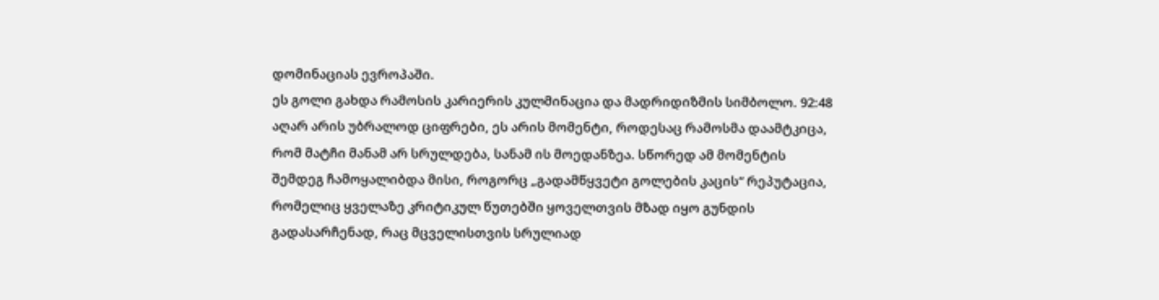დომინაციას ევროპაში.
ეს გოლი გახდა რამოსის კარიერის კულმინაცია და მადრიდიზმის სიმბოლო. 92:48 აღარ არის უბრალოდ ციფრები, ეს არის მომენტი, როდესაც რამოსმა დაამტკიცა, რომ მატჩი მანამ არ სრულდება, სანამ ის მოედანზეა. სწორედ ამ მომენტის შემდეგ ჩამოყალიბდა მისი, როგორც „გადამწყვეტი გოლების კაცის“ რეპუტაცია, რომელიც ყველაზე კრიტიკულ წუთებში ყოველთვის მზად იყო გუნდის გადასარჩენად, რაც მცველისთვის სრულიად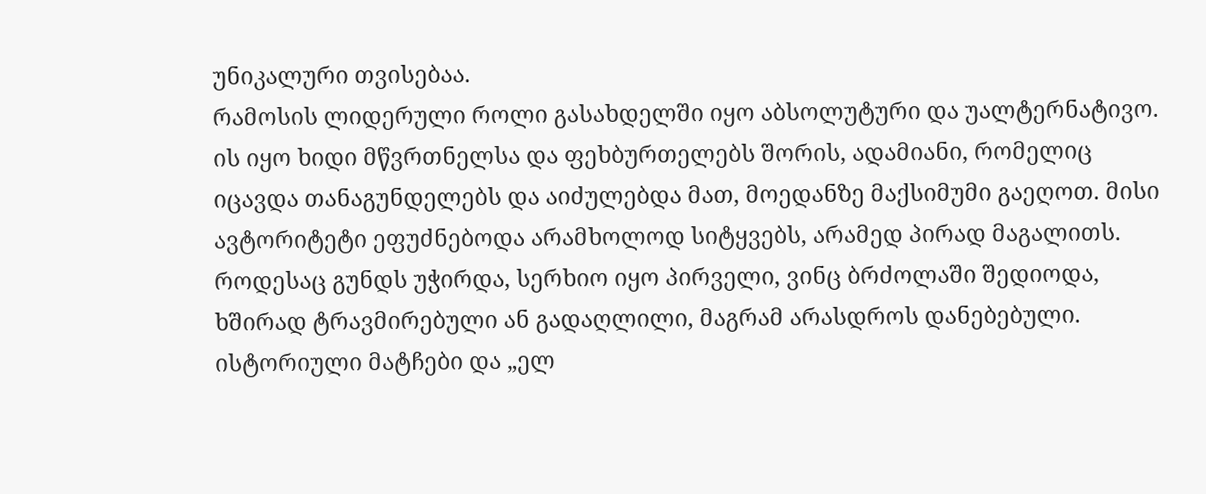უნიკალური თვისებაა.
რამოსის ლიდერული როლი გასახდელში იყო აბსოლუტური და უალტერნატივო. ის იყო ხიდი მწვრთნელსა და ფეხბურთელებს შორის, ადამიანი, რომელიც იცავდა თანაგუნდელებს და აიძულებდა მათ, მოედანზე მაქსიმუმი გაეღოთ. მისი ავტორიტეტი ეფუძნებოდა არამხოლოდ სიტყვებს, არამედ პირად მაგალითს. როდესაც გუნდს უჭირდა, სერხიო იყო პირველი, ვინც ბრძოლაში შედიოდა, ხშირად ტრავმირებული ან გადაღლილი, მაგრამ არასდროს დანებებული.
ისტორიული მატჩები და „ელ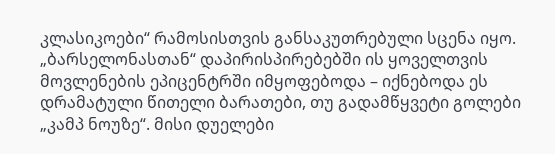კლასიკოები“ რამოსისთვის განსაკუთრებული სცენა იყო. „ბარსელონასთან“ დაპირისპირებებში ის ყოველთვის მოვლენების ეპიცენტრში იმყოფებოდა – იქნებოდა ეს დრამატული წითელი ბარათები, თუ გადამწყვეტი გოლები „კამპ ნოუზე“. მისი დუელები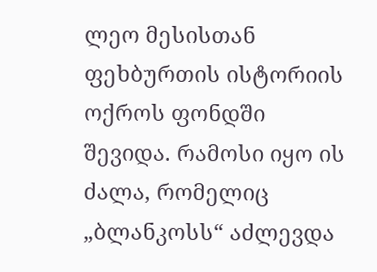ლეო მესისთან ფეხბურთის ისტორიის ოქროს ფონდში შევიდა. რამოსი იყო ის ძალა, რომელიც „ბლანკოსს“ აძლევდა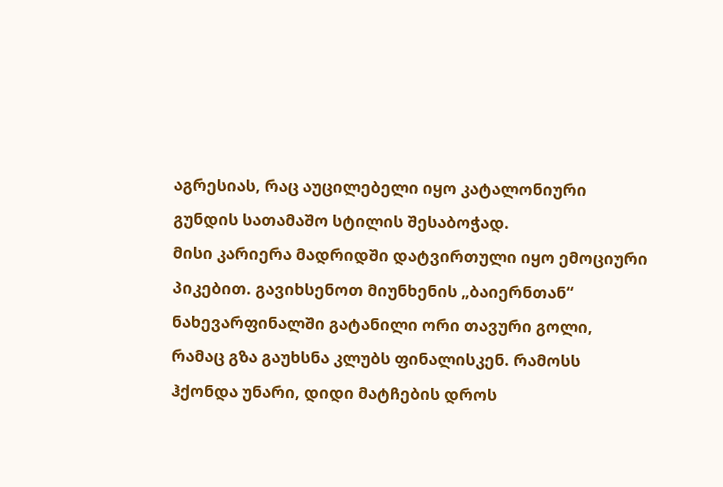აგრესიას, რაც აუცილებელი იყო კატალონიური გუნდის სათამაშო სტილის შესაბოჭად.
მისი კარიერა მადრიდში დატვირთული იყო ემოციური პიკებით. გავიხსენოთ მიუნხენის „ბაიერნთან“ ნახევარფინალში გატანილი ორი თავური გოლი, რამაც გზა გაუხსნა კლუბს ფინალისკენ. რამოსს ჰქონდა უნარი, დიდი მატჩების დროს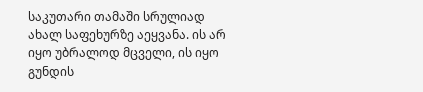საკუთარი თამაში სრულიად ახალ საფეხურზე აეყვანა. ის არ იყო უბრალოდ მცველი, ის იყო გუნდის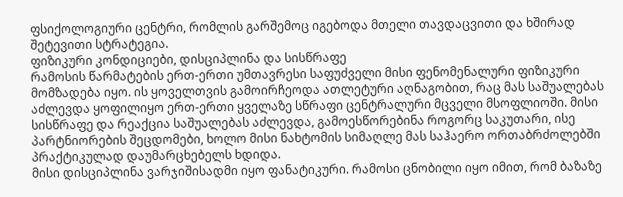ფსიქოლოგიური ცენტრი, რომლის გარშემოც იგებოდა მთელი თავდაცვითი და ხშირად შეტევითი სტრატეგია.
ფიზიკური კონდიციები, დისციპლინა და სისწრაფე
რამოსის წარმატების ერთ-ერთი უმთავრესი საფუძველი მისი ფენომენალური ფიზიკური მომზადება იყო. ის ყოველთვის გამოირჩეოდა ათლეტური აღნაგობით, რაც მას საშუალებას აძლევდა ყოფილიყო ერთ-ერთი ყველაზე სწრაფი ცენტრალური მცველი მსოფლიოში. მისი სისწრაფე და რეაქცია საშუალებას აძლევდა, გამოესწორებინა როგორც საკუთარი, ისე პარტნიორების შეცდომები, ხოლო მისი ნახტომის სიმაღლე მას საჰაერო ორთაბრძოლებში პრაქტიკულად დაუმარცხებელს ხდიდა.
მისი დისციპლინა ვარჯიშისადმი იყო ფანატიკური. რამოსი ცნობილი იყო იმით, რომ ბაზაზე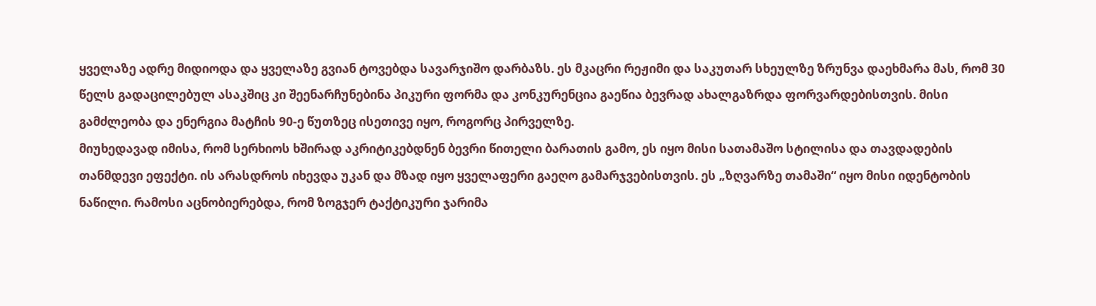ყველაზე ადრე მიდიოდა და ყველაზე გვიან ტოვებდა სავარჯიშო დარბაზს. ეს მკაცრი რეჟიმი და საკუთარ სხეულზე ზრუნვა დაეხმარა მას, რომ 30 წელს გადაცილებულ ასაკშიც კი შეენარჩუნებინა პიკური ფორმა და კონკურენცია გაეწია ბევრად ახალგაზრდა ფორვარდებისთვის. მისი გამძლეობა და ენერგია მატჩის 90-ე წუთზეც ისეთივე იყო, როგორც პირველზე.
მიუხედავად იმისა, რომ სერხიოს ხშირად აკრიტიკებდნენ ბევრი წითელი ბარათის გამო, ეს იყო მისი სათამაშო სტილისა და თავდადების თანმდევი ეფექტი. ის არასდროს იხევდა უკან და მზად იყო ყველაფერი გაეღო გამარჯვებისთვის. ეს „ზღვარზე თამაში“ იყო მისი იდენტობის ნაწილი. რამოსი აცნობიერებდა, რომ ზოგჯერ ტაქტიკური ჯარიმა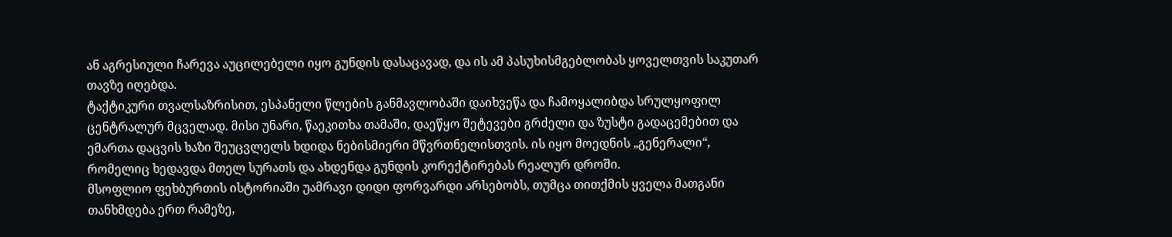ან აგრესიული ჩარევა აუცილებელი იყო გუნდის დასაცავად, და ის ამ პასუხისმგებლობას ყოველთვის საკუთარ თავზე იღებდა.
ტაქტიკური თვალსაზრისით, ესპანელი წლების განმავლობაში დაიხვეწა და ჩამოყალიბდა სრულყოფილ ცენტრალურ მცველად. მისი უნარი, წაეკითხა თამაში, დაეწყო შეტევები გრძელი და ზუსტი გადაცემებით და ემართა დაცვის ხაზი შეუცვლელს ხდიდა ნებისმიერი მწვრთნელისთვის. ის იყო მოედნის „გენერალი“, რომელიც ხედავდა მთელ სურათს და ახდენდა გუნდის კორექტირებას რეალურ დროში.
მსოფლიო ფეხბურთის ისტორიაში უამრავი დიდი ფორვარდი არსებობს, თუმცა თითქმის ყველა მათგანი თანხმდება ერთ რამეზე,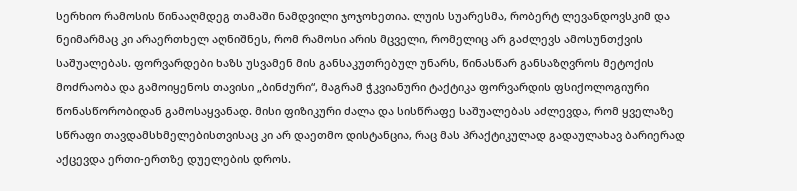სერხიო რამოსის წინააღმდეგ თამაში ნამდვილი ჯოჯოხეთია. ლუის სუარესმა, რობერტ ლევანდოვსკიმ და ნეიმარმაც კი არაერთხელ აღნიშნეს, რომ რამოსი არის მცველი, რომელიც არ გაძლევს ამოსუნთქვის საშუალებას. ფორვარდები ხაზს უსვამენ მის განსაკუთრებულ უნარს, წინასწარ განსაზღვროს მეტოქის მოძრაობა და გამოიყენოს თავისი „ბინძური“, მაგრამ ჭკვიანური ტაქტიკა ფორვარდის ფსიქოლოგიური წონასწორობიდან გამოსაყვანად. მისი ფიზიკური ძალა და სისწრაფე საშუალებას აძლევდა, რომ ყველაზე სწრაფი თავდამსხმელებისთვისაც კი არ დაეთმო დისტანცია, რაც მას პრაქტიკულად გადაულახავ ბარიერად აქცევდა ერთი-ერთზე დუელების დროს.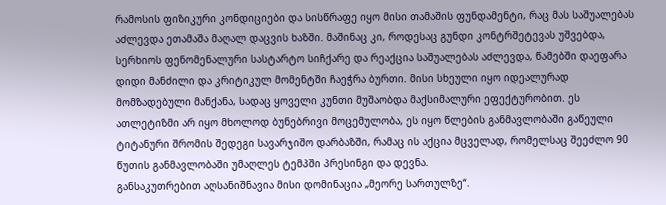რამოსის ფიზიკური კონდიციები და სისწრაფე იყო მისი თამაშის ფუნდამენტი, რაც მას საშუალებას აძლევდა ეთამაშა მაღალ დაცვის ხაზში. მაშინაც კი, როდესაც გუნდი კონტრშეტევას უშვებდა, სერხიოს ფენომენალური სასტარტო სიჩქარე და რეაქცია საშუალებას აძლევდა, წამებში დაეფარა დიდი მანძილი და კრიტიკულ მომენტში ჩაეჭრა ბურთი. მისი სხეული იყო იდეალურად მომზადებული მანქანა, სადაც ყოველი კუნთი მუშაობდა მაქსიმალური ეფექტურობით. ეს ათლეტიზმი არ იყო მხოლოდ ბუნებრივი მოცემულობა, ეს იყო წლების განმავლობაში გაწეული ტიტანური შრომის შედეგი სავარჯიშო დარბაზში, რამაც ის აქცია მცველად, რომელსაც შეეძლო 90 წუთის განმავლობაში უმაღლეს ტემპში პრესინგი და დევნა.
განსაკუთრებით აღსანიშნავია მისი დომინაცია „მეორე სართულზე“.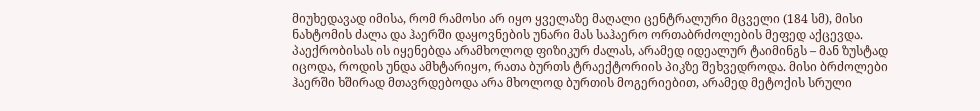მიუხედავად იმისა, რომ რამოსი არ იყო ყველაზე მაღალი ცენტრალური მცველი (184 სმ), მისი ნახტომის ძალა და ჰაერში დაყოვნების უნარი მას საჰაერო ორთაბრძოლების მეფედ აქცევდა. პაექრობისას ის იყენებდა არამხოლოდ ფიზიკურ ძალას, არამედ იდეალურ ტაიმინგს – მან ზუსტად იცოდა, როდის უნდა ამხტარიყო, რათა ბურთს ტრაექტორიის პიკზე შეხვედროდა. მისი ბრძოლები ჰაერში ხშირად მთავრდებოდა არა მხოლოდ ბურთის მოგერიებით, არამედ მეტოქის სრული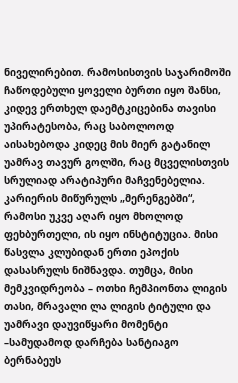ნიველირებით. რამოსისთვის საჯარიმოში ჩაწოდებული ყოველი ბურთი იყო შანსი, კიდევ ერთხელ დაემტკიცებინა თავისი უპირატესობა, რაც საბოლოოდ აისახებოდა კიდეც მის მიერ გატანილ უამრავ თავურ გოლში, რაც მცველისთვის სრულიად არატიპური მაჩვენებელია.
კარიერის მიწურულს „მერენგებში“, რამოსი უკვე აღარ იყო მხოლოდ ფეხბურთელი, ის იყო ინსტიტუცია. მისი წასვლა კლუბიდან ერთი ეპოქის დასასრულს ნიშნავდა. თუმცა, მისი მემკვიდრეობა – ოთხი ჩემპიონთა ლიგის თასი, მრავალი ლა ლიგის ტიტული და უამრავი დაუვიწყარი მომენტი –სამუდამოდ დარჩება სანტიაგო ბერნაბეუს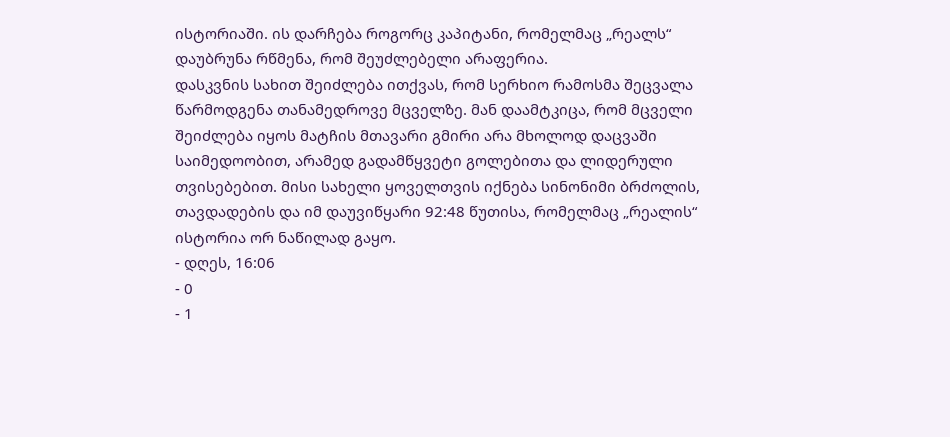ისტორიაში. ის დარჩება როგორც კაპიტანი, რომელმაც „რეალს“ დაუბრუნა რწმენა, რომ შეუძლებელი არაფერია.
დასკვნის სახით შეიძლება ითქვას, რომ სერხიო რამოსმა შეცვალა წარმოდგენა თანამედროვე მცველზე. მან დაამტკიცა, რომ მცველი შეიძლება იყოს მატჩის მთავარი გმირი არა მხოლოდ დაცვაში საიმედოობით, არამედ გადამწყვეტი გოლებითა და ლიდერული თვისებებით. მისი სახელი ყოველთვის იქნება სინონიმი ბრძოლის, თავდადების და იმ დაუვიწყარი 92:48 წუთისა, რომელმაც „რეალის“ ისტორია ორ ნაწილად გაყო.
- დღეს, 16:06
- 0
- 1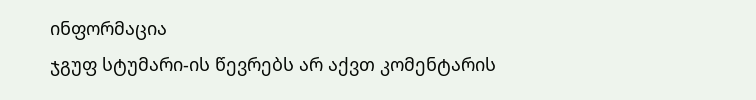ინფორმაცია
ჯგუფ სტუმარი-ის წევრებს არ აქვთ კომენტარის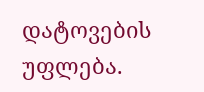დატოვების უფლება.